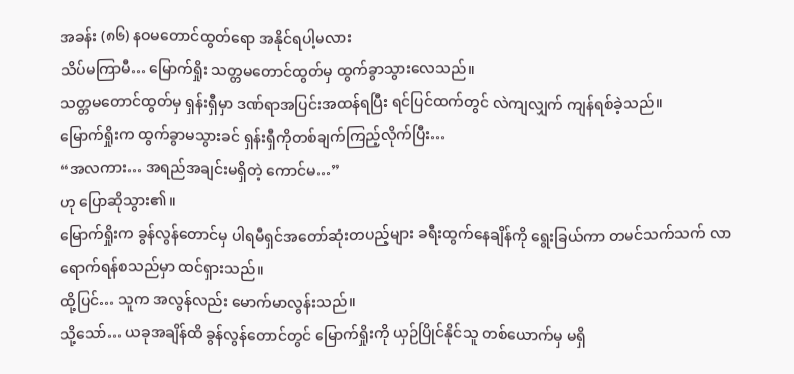အခန်း (၈၆) နဝမတောင်ထွတ်ရော အနိုင်ရပါ့မလား
သိပ်မကြာမီ… မြောက်ရှိုး သတ္တမတောင်ထွတ်မှ ထွက်ခွာသွားလေသည်။
သတ္တမတောင်ထွတ်မှ ရှန်းရှီမှာ ဒဏ်ရာအပြင်းအထန်ရပြီး ရင်ပြင်ထက်တွင် လဲကျလျှက် ကျန်ရစ်ခဲ့သည်။
မြောက်ရှိုးက ထွက်ခွာမသွားခင် ရှန်းရှီကိုတစ်ချက်ကြည့်လိုက်ပြီး…
“အလကား… အရည်အချင်းမရှိတဲ့ ကောင်မ…”
ဟု ပြောဆိုသွား၏။
မြောက်ရှိုးက ခွန်လွန်တောင်မှ ပါရမီရှင်အတော်ဆုံးတပည့်များ ခရီးထွက်နေချိန်ကို ရွေးခြယ်ကာ တမင်သက်သက် လာရောက်ရန်စသည်မှာ ထင်ရှားသည်။
ထို့ပြင်… သူက အလွန်လည်း မောက်မာလွန်းသည်။
သို့သော်… ယခုအချိန်ထိ ခွန်လွန်တောင်တွင် မြောက်ရှိုးကို ယှဉ်ပြိုင်နိုင်သူ တစ်ယောက်မှ မရှိ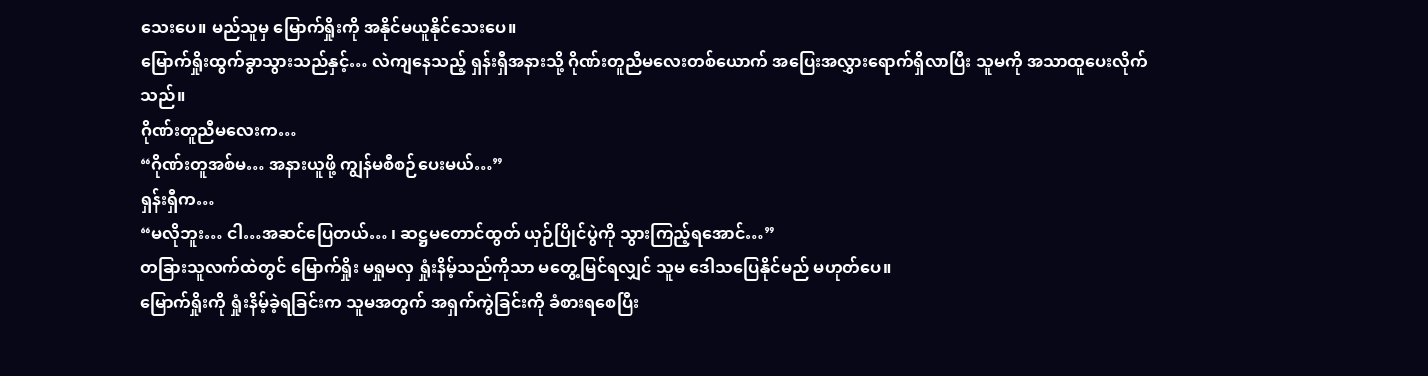သေးပေ။ မည်သူမှ မြောက်ရှိုးကို အနိုင်မယူနိုင်သေးပေ။
မြောက်ရှိုးထွက်ခွာသွားသည်နှင့်… လဲကျနေသည့် ရှန်းရှီအနားသို့ ဂိုဏ်းတူညီမလေးတစ်ယောက် အပြေးအလွှားရောက်ရှိလာပြီး သူမကို အသာထူပေးလိုက်သည်။
ဂိုဏ်းတူညီမလေးက…
“ဂိုဏ်းတူအစ်မ… အနားယူဖို့ ကျွန်မစီစဉ်ပေးမယ်…”
ရှန်းရှီက…
“မလိုဘူး… ငါ…အဆင်ပြေတယ်… ၊ ဆဋ္ဌမတောင်ထွတ် ယှဉ်ပြိုင်ပွဲကို သွားကြည့်ရအောင်…”
တခြားသူလက်ထဲတွင် မြောက်ရှိုး မရှုမလှ ရှုံးနိမ့်သည်ကိုသာ မတွေ့မြင်ရလျှင် သူမ ဒေါသပြေနိုင်မည် မဟုတ်ပေ။
မြောက်ရှိုးကို ရှုံးနိမ့်ခဲ့ရခြင်းက သူမအတွက် အရှက်ကွဲခြင်းကို ခံစားရစေပြီး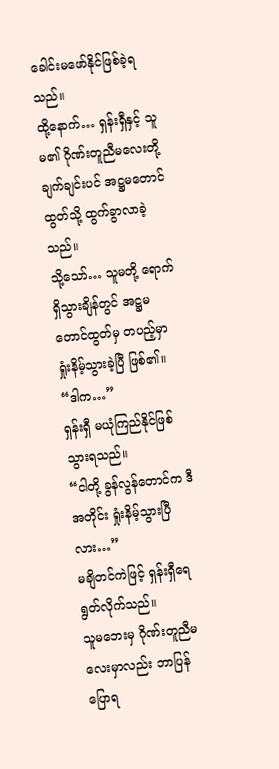ခေါင်းမဖော်နိုင်ဖြစ်ခဲ့ရသည်။
ထို့နောက်… ရှန်းရှီနှင့် သူမ၏ ဂိုဏ်းတူညီမလေးတို့ ချက်ချင်းပင် အဋ္ဌမတောင်ထွတ်သို့ ထွက်ခွာလာခဲ့သည်။
သို့သော်… သူမတို့ ရောက်ရှိသွားချိန်တွင် အဋ္ဌမတောင်ထွတ်မှ တပည့်မှာ ရှုံးနိမ့်သွားခဲ့ပြီ ဖြစ်၏။
“ဒါက…”
ရှန်းရှီ မယုံကြည်နိုင်ဖြစ်သွားရသည်။
“ငါတို့ ခွန်လွန်တောင်က ဒီအတိုင်း ရှုံးနိမ့်သွားပြီလား…”
မချိတင်ကဲဖြင့် ရှန်းရှီရေရွတ်လိုက်သည်။
သူမဘေးမှ ဂိုဏ်းတူညီမလေးမှာလည်း ဘာပြန်ပြောရ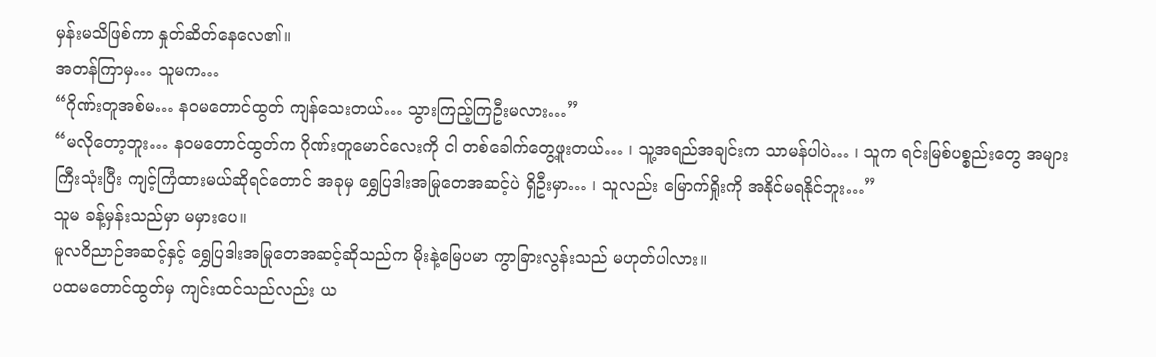မှန်းမသိဖြစ်ကာ နှုတ်ဆိတ်နေလေ၏။
အတန်ကြာမှ… သူမက…
“ဂိုဏ်းတူအစ်မ… နဝမတောင်ထွတ် ကျန်သေးတယ်… သွားကြည့်ကြဦးမလား…”
“မလိုတော့ဘူး… နဝမတောင်ထွတ်က ဂိုဏ်းတူမောင်လေးကို ငါ တစ်ခေါက်တွေ့ဖူးတယ်… ၊ သူ့အရည်အချင်းက သာမန်ပါပဲ… ၊ သူက ရင်းမြစ်ပစ္စည်းတွေ အများကြီးသုံးပြီး ကျင့်ကြံထားမယ်ဆိုရင်တောင် အခုမှ ရွှေပြဒါးအမြုတေအဆင့်ပဲ ရှိဦးမှာ… ၊ သူလည်း မြောက်ရှိုးကို အနိုင်မရနိုင်ဘူး…”
သူမ ခန့်မှန်းသည်မှာ မမှားပေ။
မူလဝိညာဉ်အဆင့်နှင့် ရွှေပြဒါးအမြုတေအဆင့်ဆိုသည်က မိုးနဲ့မြေပမာ ကွာခြားလွန်းသည် မဟုတ်ပါလား။
ပထမတောင်ထွတ်မှ ကျင်းထင်သည်လည်း ယ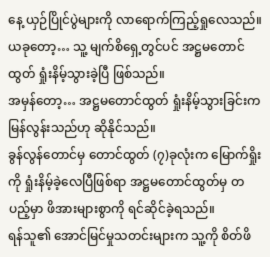နေ့ ယှဉ်ပြိုင်ပွဲများကို လာရောက်ကြည့်ရှုလေသည်။ ယခုတော့… သူ့ မျက်စိရှေ့တွင်ပင် အဋ္ဌမတောင်ထွတ် ရှုံးနိမ့်သွားခဲ့ပြီ ဖြစ်သည်။
အမှန်တော့… အဋ္ဌမတောင်ထွတ် ရှုံးနိမ့်သွားခြင်းက မြန်လွန်းသည်ဟု ဆိုနိုင်သည်။
ခွန်လွန်တောင်မှ တောင်ထွတ် (၇)ခုလုံးက မြောက်ရှိုးကို ရှုံးနိမ့်ခဲ့လေပြီဖြစ်ရာ အဋ္ဌမတောင်ထွတ်မှ တပည့်မှာ ဖိအားများစွာကို ရင်ဆိုင်ခဲ့ရသည်။
ရန်သူ၏ အောင်မြင်မှုသတင်းများက သူ့ကို စိတ်ဖိ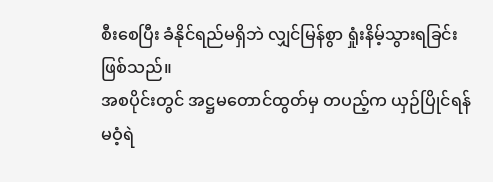စီးစေပြီး ခံနိုင်ရည်မရှိဘဲ လျှင်မြန်စွာ ရှုံးနိမ့်သွားရခြင်း ဖြစ်သည်။
အစပိုင်းတွင် အဋ္ဌမတောင်ထွတ်မှ တပည့်က ယှဉ်ပြိုင်ရန် မဝံ့ရဲ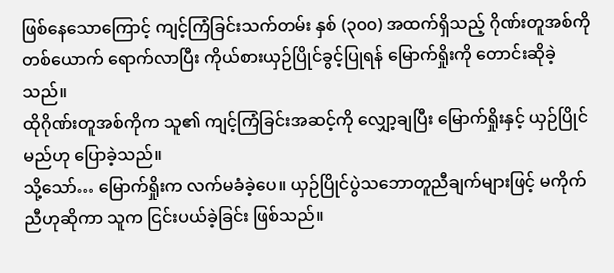ဖြစ်နေသောကြောင့် ကျင့်ကြံခြင်းသက်တမ်း နှစ် (၃၀၀) အထက်ရှိသည့် ဂိုဏ်းတူအစ်ကိုတစ်ယောက် ရောက်လာပြီး ကိုယ်စားယှဉ်ပြိုင်ခွင့်ပြုရန် မြောက်ရှိုးကို တောင်းဆိုခဲ့သည်။
ထိုဂိုဏ်းတူအစ်ကိုက သူ၏ ကျင့်ကြံခြင်းအဆင့်ကို လျှော့ချပြီး မြောက်ရှိုးနှင့် ယှဉ်ပြိုင်မည်ဟု ပြောခဲ့သည်။
သို့သော်… မြောက်ရှိုးက လက်မခံခဲ့ပေ။ ယှဉ်ပြိုင်ပွဲသဘောတူညီချက်များဖြင့် မကိုက်ညီဟုဆိုကာ သူက ငြင်းပယ်ခဲ့ခြင်း ဖြစ်သည်။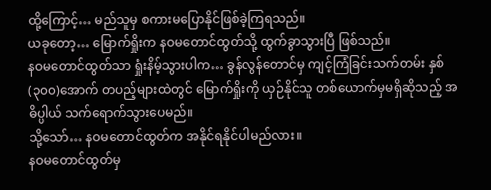ထို့ကြောင့်… မည်သူမှ စကားမပြောနိုင်ဖြစ်ခဲ့ကြရသည်။
ယခုတော့… မြောက်ရှိုးက နဝမတောင်ထွတ်သို့ ထွက်ခွာသွားပြီ ဖြစ်သည်။
နဝမတောင်ထွတ်သာ ရှုံးနိမ့်သွားပါက… ခွန်လွန်တောင်မှ ကျင့်ကြံခြင်းသက်တမ်း နှစ် (၃၀၀)အောက် တပည့်များထဲတွင် မြောက်ရှိုးကို ယှဉ်နိုင်သူ တစ်ယောက်မှမရှိဆိုသည့် အဓိပ္ပါယ် သက်ရောက်သွားပေမည်။
သို့သော်… နဝမတောင်ထွတ်က အနိုင်ရနိုင်ပါမည်လား။
နဝမတောင်ထွတ်မှ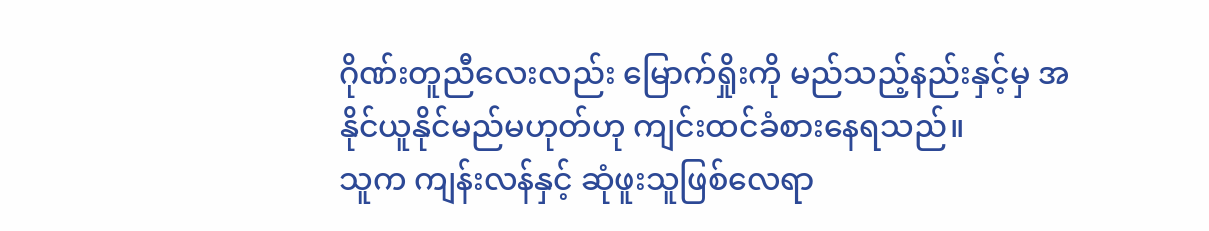ဂိုဏ်းတူညီလေးလည်း မြောက်ရှိုးကို မည်သည့်နည်းနှင့်မှ အနိုင်ယူနိုင်မည်မဟုတ်ဟု ကျင်းထင်ခံစားနေရသည်။
သူက ကျန်းလန်နှင့် ဆုံဖူးသူဖြစ်လေရာ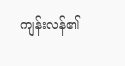ကျန်းလန်၏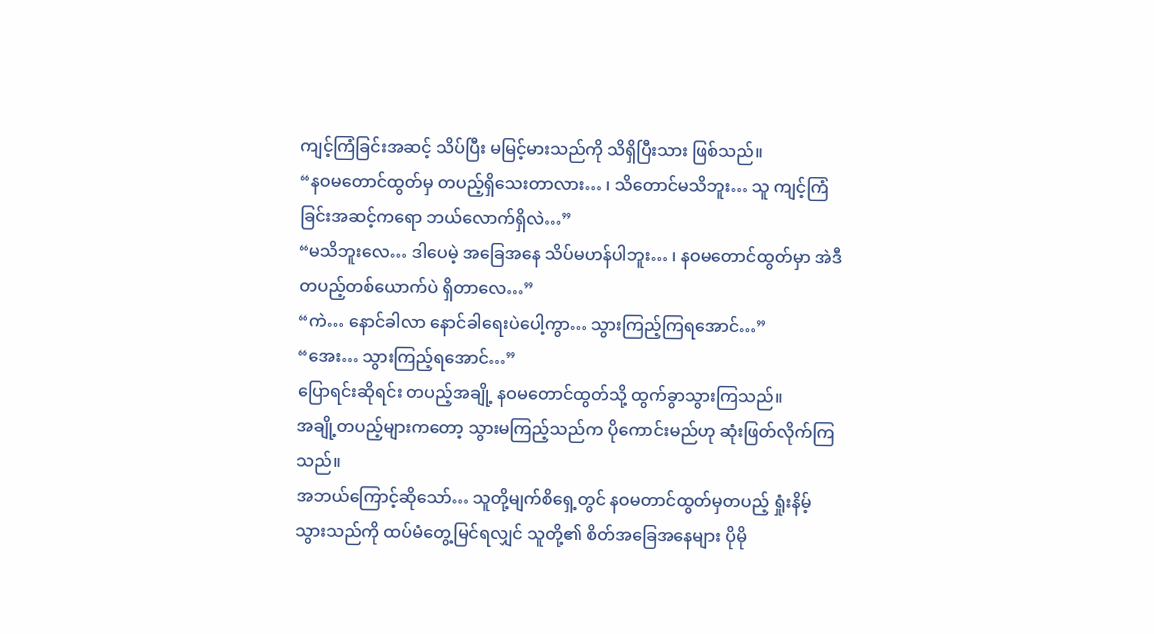ကျင့်ကြံခြင်းအဆင့် သိပ်ပြီး မမြင့်မားသည်ကို သိရှိပြီးသား ဖြစ်သည်။
“နဝမတောင်ထွတ်မှ တပည့်ရှိသေးတာလား… ၊ သိတောင်မသိဘူး… သူ ကျင့်ကြံခြင်းအဆင့်ကရော ဘယ်လောက်ရှိလဲ…”
“မသိဘူးလေ… ဒါပေမဲ့ အခြေအနေ သိပ်မဟန်ပါဘူး… ၊ နဝမတောင်ထွတ်မှာ အဲဒီတပည့်တစ်ယောက်ပဲ ရှိတာလေ…”
“ကဲ… နောင်ခါလာ နောင်ခါရေးပဲပေါ့ကွာ… သွားကြည့်ကြရအောင်…”
“အေး… သွားကြည့်ရအောင်…”
ပြောရင်းဆိုရင်း တပည့်အချို့ နဝမတောင်ထွတ်သို့ ထွက်ခွာသွားကြသည်။
အချို့တပည့်များကတော့ သွားမကြည့်သည်က ပိုကောင်းမည်ဟု ဆုံးဖြတ်လိုက်ကြသည်။
အဘယ်ကြောင့်ဆိုသော်… သူတို့မျက်စိရှေ့တွင် နဝမတာင်ထွတ်မှတပည့် ရှုံးနိမ့်သွားသည်ကို ထပ်မံတွေ့မြင်ရလျှင် သူတို့၏ စိတ်အခြေအနေများ ပိုမို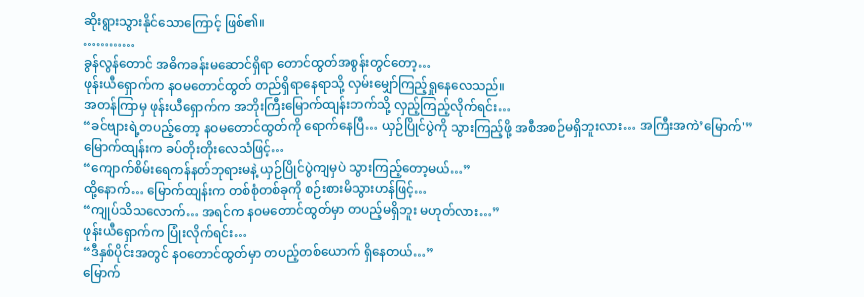ဆိုးရွားသွားနိုင်သောကြောင့် ဖြစ်၏။
…………
ခွန်လွန်တောင် အဓိကခန်းမဆောင်ရှိရာ တောင်ထွတ်အစွန်းတွင်တော့…
ဖုန်းယီရှောက်က နဝမတောင်ထွတ် တည်ရှိရာနေရာသို့ လှမ်းမျှော်ကြည့်ရှုနေလေသည်။
အတန်ကြာမှ ဖုန်းယီရှောက်က အဘိုးကြီးမြောက်ထျန်းဘက်သို့ လှည့်ကြည့်လိုက်ရင်း…
“ခင်ဗျားရဲ့တပည့်တော့ နဝမတောင်ထွတ်ကို ရောက်နေပြီ… ယှဉ်ပြိုင်ပွဲကို သွားကြည့်ဖို့ အစီအစဉ်မရှိဘူးလား… အကြီးအကဲ’မြောက်'”
မြောက်ထျန်းက ခပ်တိုးတိုးလေသံဖြင့်…
“ကျောက်စိမ်းရေကန်နတ်ဘုရားမနဲ့ ယှဉ်ပြိုင်ပွဲကျမှပဲ သွားကြည့်တော့မယ်…”
ထို့နောက်… မြောက်ထျန်းက တစ်စုံတစ်ခုကို စဉ်းစားမိသွားဟန်ဖြင့်…
“ကျုပ်သိသလောက်… အရင်က နဝမတောင်ထွတ်မှာ တပည့်မရှိဘူး မဟုတ်လား…”
ဖုန်းယီရှောက်က ပြုံးလိုက်ရင်း…
“ဒီနှစ်ပိုင်းအတွင် နဝတောင်ထွတ်မှာ တပည့်တစ်ယောက် ရှိနေတယ်…”
မြောက်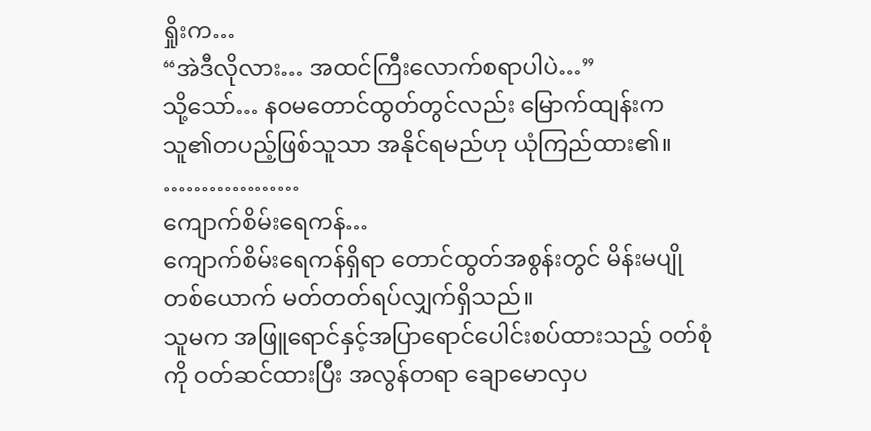ရှိုးက…
“အဲဒီလိုလား… အထင်ကြီးလောက်စရာပါပဲ…”
သို့သော်… နဝမတောင်ထွတ်တွင်လည်း မြောက်ထျန်းက သူ၏တပည့်ဖြစ်သူသာ အနိုင်ရမည်ဟု ယုံကြည်ထား၏။
………………
ကျောက်စိမ်းရေကန်…
ကျောက်စိမ်းရေကန်ရှိရာ တောင်ထွတ်အစွန်းတွင် မိန်းမပျိုတစ်ယောက် မတ်တတ်ရပ်လျှက်ရှိသည်။
သူမက အဖြူရောင်နှင့်အပြာရောင်ပေါင်းစပ်ထားသည့် ဝတ်စုံကို ဝတ်ဆင်ထားပြီး အလွန်တရာ ချောမောလှပ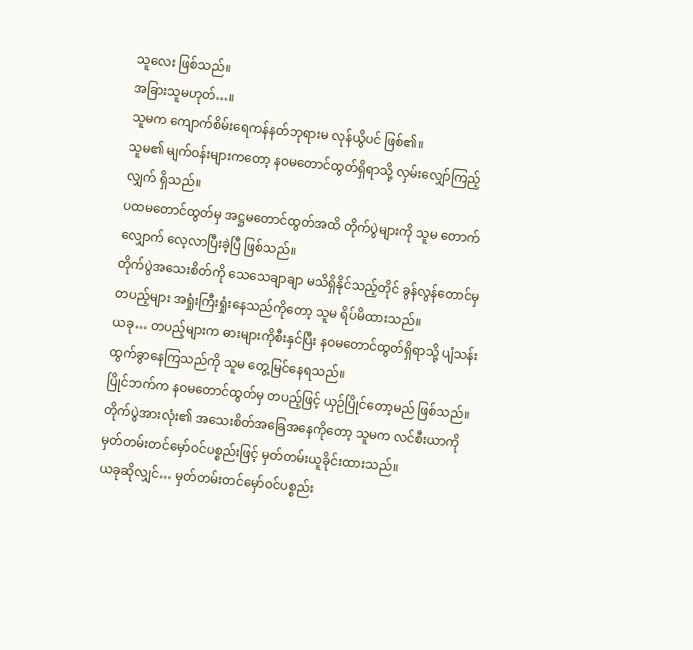သူလေး ဖြစ်သည်။
အခြားသူမဟုတ်…။
သူမက ကျောက်စိမ်းရေကန်နတ်ဘုရားမ လုန်ယွိပင် ဖြစ်၏။
သူမ၏ မျက်ဝန်းများကတော့ နဝမတောင်ထွတ်ရှိရာသို့ လှမ်းလျှော်ကြည့်လျှက် ရှိသည်။
ပထမတောင်ထွတ်မှ အဋ္ဌမတောင်ထွတ်အထိ တိုက်ပွဲများကို သူမ တောက်လျှောက် လေ့လာပြီးခဲ့ပြီ ဖြစ်သည်။
တိုက်ပွဲအသေးစိတ်ကို သေသေချာချာ မသိရှိနိုင်သည့်တိုင် ခွန်လွန်တောင်မှတပည့်များ အရှုံးကြီးရှုံးနေသည်ကိုတော့ သူမ ရိပ်မိထားသည်။
ယခု… တပည့်များက ဓားများကိုစီးနှင်ပြီး နဝမတောင်ထွတ်ရှိရာသို့ ပျံသန်းထွက်ခွာနေကြသည်ကို သူမ တွေ့မြင်နေရသည်။
ပြိုင်ဘက်က နဝမတောင်ထွတ်မှ တပည့်ဖြင့် ယှဉ်ပြိုင်တော့မည် ဖြစ်သည်။
တိုက်ပွဲအားလုံး၏ အသေးစိတ်အခြေအနေကိုတော့ သူမက လင်စီးယာကို မှတ်တမ်းတင်မှော်ဝင်ပစ္စည်းဖြင့် မှတ်တမ်းယူခိုင်းထားသည်။
ယခုဆိုလျှင်… မှတ်တမ်းတင်မှော်ဝင်ပစ္စည်း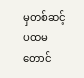မှတစ်ဆင့် ပထမတောင်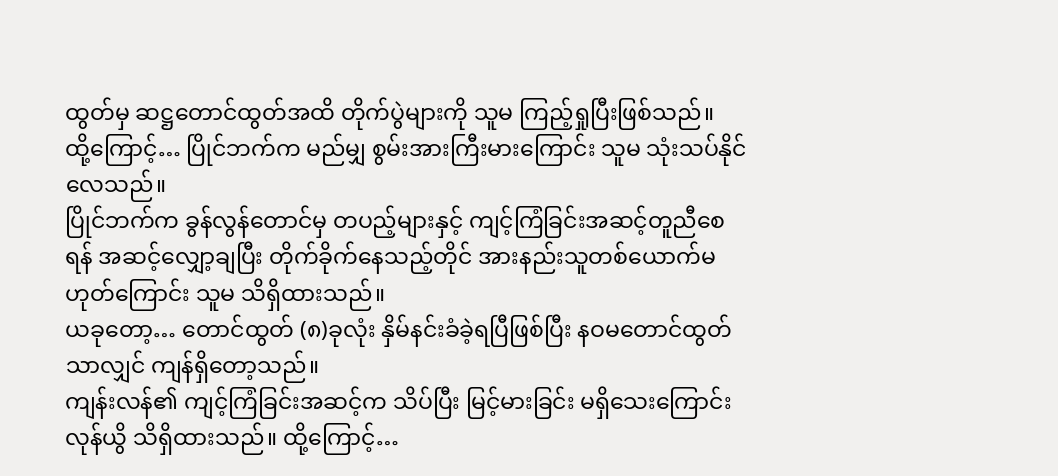ထွတ်မှ ဆဋ္ဌတောင်ထွတ်အထိ တိုက်ပွဲများကို သူမ ကြည့်ရှုပြီးဖြစ်သည်။
ထို့ကြောင့်… ပြိုင်ဘက်က မည်မျှ စွမ်းအားကြီးမားကြောင်း သူမ သုံးသပ်နိုင်လေသည်။
ပြိုင်ဘက်က ခွန်လွန်တောင်မှ တပည့်များနှင့် ကျင့်ကြံခြင်းအဆင့်တူညီစေရန် အဆင့်လျှော့ချပြီး တိုက်ခိုက်နေသည့်တိုင် အားနည်းသူတစ်ယောက်မဟုတ်ကြောင်း သူမ သိရှိထားသည်။
ယခုတော့… တောင်ထွတ် (၈)ခုလုံး နှိမ်နင်းခံခဲ့ရပြီဖြစ်ပြီး နဝမတောင်ထွတ်သာလျှင် ကျန်ရှိတော့သည်။
ကျန်းလန်၏ ကျင့်ကြံခြင်းအဆင့်က သိပ်ပြီး မြင့်မားခြင်း မရှိသေးကြောင်း လုန်ယွိ သိရှိထားသည်။ ထို့ကြောင့်…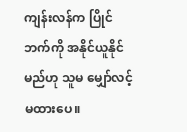ကျန်းလန်က ပြိုင်ဘက်ကို အနိုင်ယူနိုင်မည်ဟု သူမ မျှော်လင့်မထားပေ။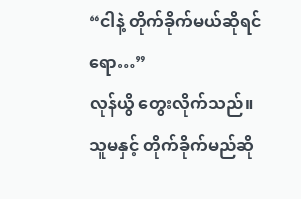“ငါနဲ့ တိုက်ခိုက်မယ်ဆိုရင်ရော…”
လုန်ယွိ တွေးလိုက်သည်။
သူမနှင့် တိုက်ခိုက်မည်ဆို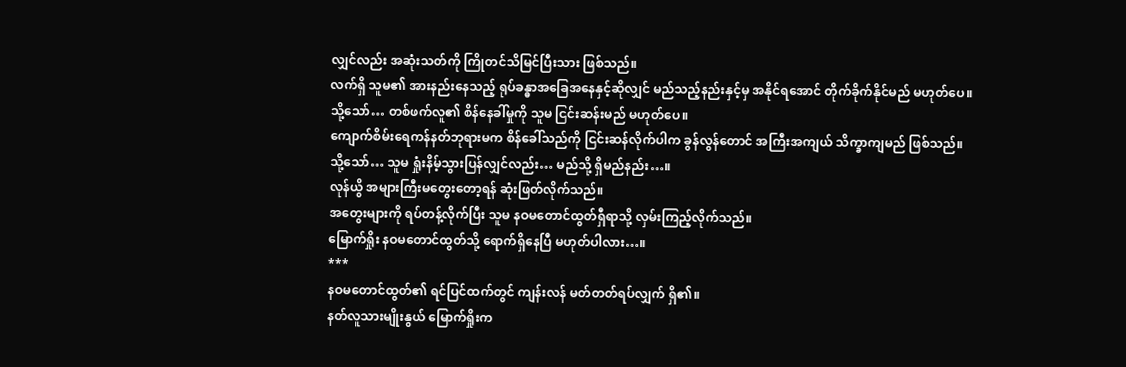လျှင်လည်း အဆုံးသတ်ကို ကြိုတင်သိမြင်ပြီးသား ဖြစ်သည်။
လက်ရှိ သူမ၏ အားနည်းနေသည့် ရုပ်ခန္ဓာအခြေအနေနှင့်ဆိုလျှင် မည်သည့်နည်းနှင့်မှ အနိုင်ရအောင် တိုက်ခိုက်နိုင်မည် မဟုတ်ပေ။
သို့သော်… တစ်ဖက်လူ၏ စိန်နေခါ်မှုကို သူမ ငြင်းဆန်းမည် မဟုတ်ပေ။
ကျောက်စိမ်းရေကန်နတ်ဘုရားမက စိန်ခေါ်သည်ကို ငြင်းဆန်လိုက်ပါက ခွန်လွန်တောင် အကြီးအကျယ် သိက္ခာကျမည် ဖြစ်သည်။
သို့သော်… သူမ ရှုံးနိမ့်သွားပြန်လျှင်လည်း… မည်သို့ ရှိမည်နည်း…။
လုန်ယွိ အများကြီးမတွေးတော့ရန် ဆုံးဖြတ်လိုက်သည်။
အတွေးများကို ရပ်တန့်လိုက်ပြီး သူမ နဝမတောင်ထွတ်ရှီရာသို့ လှမ်းကြည့်လိုက်သည်။
မြောက်ရှိုး နဝမတောင်ထွတ်သို့ ရောက်ရှိနေပြီ မဟုတ်ပါလား…။
***
နဝမတောင်ထွတ်၏ ရင်ပြင်ထက်တွင် ကျန်းလန် မတ်တတ်ရပ်လျှက် ရှိ၏။
နတ်လူသားမျိုးနွယ် မြောက်ရှိုးက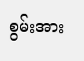စွမ်းအား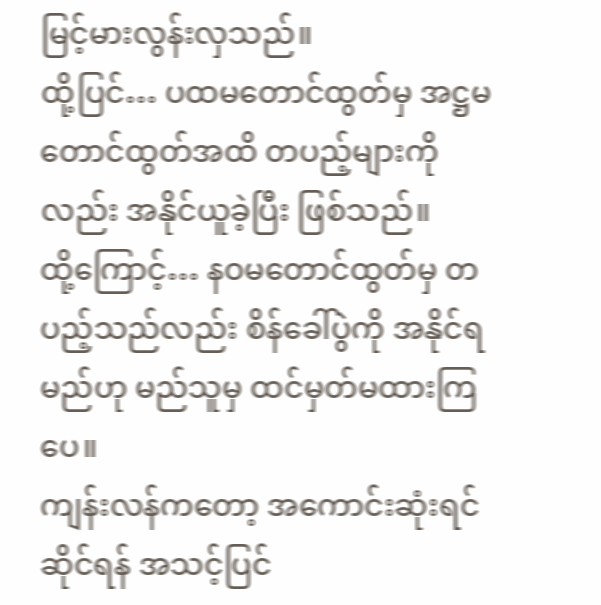မြင့်မားလွန်းလှသည်။
ထို့ပြင်… ပထမတောင်ထွတ်မှ အဋ္ဌမတောင်ထွတ်အထိ တပည့်များကိုလည်း အနိုင်ယူခဲ့ပြီး ဖြစ်သည်။
ထို့ကြောင့်… နဝမတောင်ထွတ်မှ တပည့်သည်လည်း စိန်ခေါ်ပွဲကို အနိုင်ရမည်ဟု မည်သူမှ ထင်မှတ်မထားကြပေ။
ကျန်းလန်ကတော့ အကောင်းဆုံးရင်ဆိုင်ရန် အသင့်ပြင်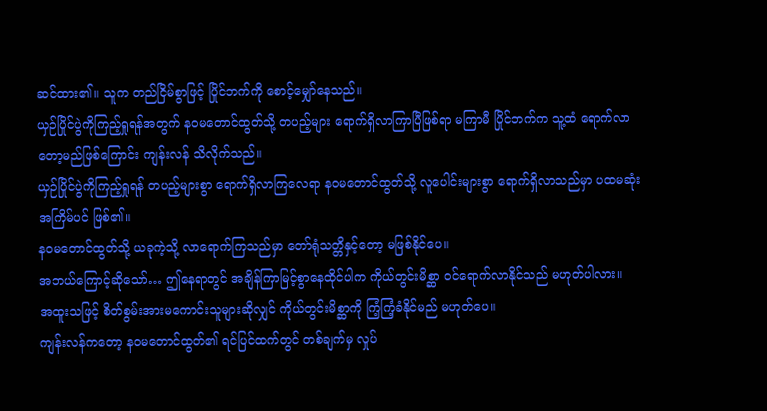ဆင်ထား၏။ သူက တည်ငြိမ်စွာဖြင့် ပြိုင်ဘက်ကို စောင့်မျှော်နေသည်။
ယှဉ်ပြိုင်ပွဲကိုကြည့်ရှုရန်အတွက် နဝမတောင်ထွတ်သို့ တပည့်များ ရောက်ရှိလာကြာပြီဖြစ်ရာ မကြာမီ ပြိုင်ဘက်က သူ့ထံ ရောက်လာတော့မည်ဖြစ်ကြောင်း ကျန်းလန် သိလိုက်သည်။
ယှဉ်ပြိုင်ပွဲကိုကြည့်ရှုရန် တပည့်များစွာ ရောက်ရှိလာကြလေရာ နဝမတောင်ထွတ်သို့ လူပေါင်းများစွာ ရောက်ရှိလာသည်မှာ ပထမဆုံးအကြိမ်ပင် ဖြစ်၏။
နဝမတောင်ထွတ်သို့ ယခုကဲ့သို့ လာရောက်ကြသည်မှာ တော်ရုံသတ္တိနှင့်တော့ မဖြစ်နိုင်ပေ။
အဘယ်ကြောင့်ဆိုသော်… ဤနေရာတွင် အချိန်ကြာမြင့်စွာနေထိုင်ပါက ကိုယ်တွင်းမိစ္ဆာ ဝင်ရောက်လာနိုင်သည် မဟုတ်ပါလား။
အထူးသဖြင့် စိတ်စွမ်းအားမကောင်းသူများဆိုလျှင် ကိုယ်တွင်းမိစ္ဆာကို ကြံ့ကြံ့ခံနိုင်မည် မဟုတ်ပေ။
ကျန်းလန်ကတော့ နဝမတောင်ထွတ်၏ ရင်ပြင်ထက်တွင် တစ်ချက်မှ လှုပ်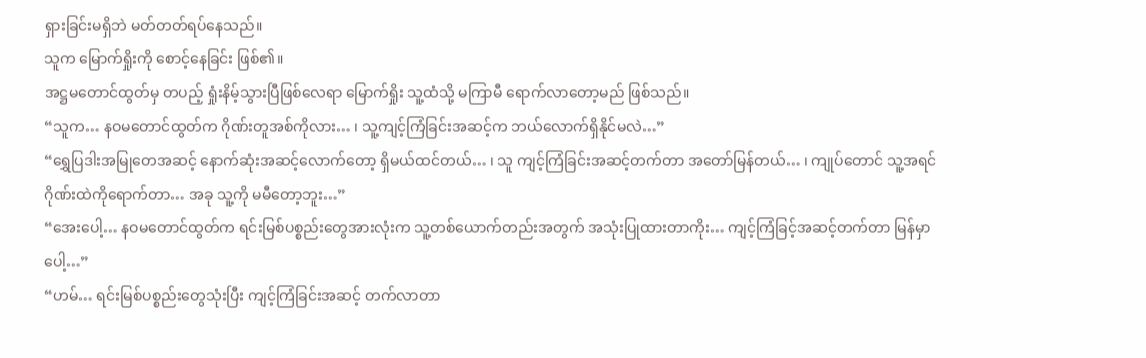ရှားခြင်းမရှိဘဲ မတ်တတ်ရပ်နေသည်။
သူက မြောက်ရှိုးကို စောင့်နေခြင်း ဖြစ်၏။
အဋ္ဌမတောင်ထွတ်မှ တပည့် ရှုံးနိမ့်သွားပြီဖြစ်လေရာ မြောက်ရှိုး သူ့ထံသို့ မကြာမီ ရောက်လာတော့မည် ဖြစ်သည်။
“သူက… နဝမတောင်ထွတ်က ဂိုဏ်းတူအစ်ကိုလား… ၊ သူ့ကျင့်ကြံခြင်းအဆင့်က ဘယ်လောက်ရှိနိုင်မလဲ…”
“ရွှေပြဒါးအမြုတေအဆင့် နောက်ဆုံးအဆင့်လောက်တော့ ရှိမယ်ထင်တယ်… ၊ သူ ကျင့်ကြံခြင်းအဆင့်တက်တာ အတော်မြန်တယ်… ၊ ကျုပ်တောင် သူ့အရင် ဂိုဏ်းထဲကိုရောက်တာ… အခု သူ့ကို မမီတော့ဘူး…”
“အေးပေါ့… နဝမတောင်ထွတ်က ရင်းမြစ်ပစ္စည်းတွေအားလုံးက သူ့တစ်ယောက်တည်းအတွက် အသုံးပြုထားတာကိုး… ကျင့်ကြံခြင့်အဆင့်တက်တာ မြန်မှာပေါ့…”
“ဟမ်… ရင်းမြစ်ပစ္စည်းတွေသုံးပြီး ကျင့်ကြံခြင်းအဆင့် တက်လာတာ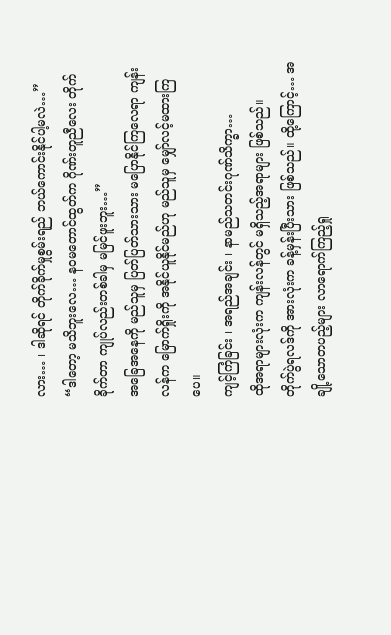လား… ၊ ဒါဆိုရင် တိုက်ခိုက်မှုစွမ်းရည် ဘယ်ကောင်းနိုင်ပါ့မလဲ…”
“ဒါတော့ မသိဘူးလေ… နဝမတောင်ထွတ်က ဂိုဏ်းတူညီလေး တိုက်ခိုက်တာ ကျုပ်လည်းတစ်ခါမှ မမြင်ဖူးဘူး…”
အခြေအနေကို မည်သူမှ ပြတ်ပြတ်သားသား မပြောနိုင်ကြလေရာ ကျန်းလန်က မြောက်ရှိုးကို အနိုင်ယူနိုင်မည်ဟု မည်သူမှ မျှော်လင့်မထားကြပေ။
ကျင့်ကြံခြင်း ၊ အရည်အချင်း ၊ နာမည်သတင်းဂုဏ်သိက္ခာ…
ထိုအရာများလုံးက ကျန်းလန်တွင် မရှိသည့်အရာများ ဖြစ်သည်။
တိုက်ပွဲရလဒ်ကို အားလုံးက ခန့်မှန်းပြီးသား ဖြစ်သည်။ ထို့ကြောင့်… အချို့သောတပည့်များ လာရောက်ကြည့်ရှု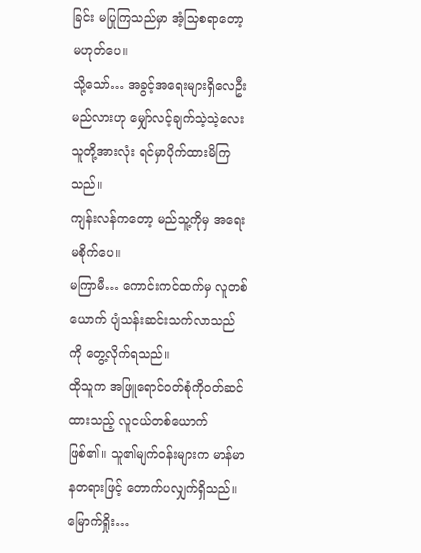ခြင်း မပြုကြသည်မှာ အံ့သြစရာတော့ မဟုတ်ပေ။
သို့သော်… အခွင့်အရေးများရှိလေဦးမည်လားဟု မျှော်လင့်ချက်သဲ့သဲ့လေး သူတို့အားလုံး ရင်မှာပိုက်ထားမိကြသည်။
ကျန်းလန်ကတော့ မည်သူ့ကိုမှ အရေးမစိုက်ပေ။
မကြာမီ… ကောင်းကင်ထက်မှ လူတစ်ယောက် ပျံသန်းဆင်းသက်လာသည်ကို တွေ့လိုက်ရသည်။
ထိုသူက အဖြူရောင်ဝတ်စုံကိုဝတ်ဆင်ထားသည့် လူငယ်တစ်ယောက် ဖြစ်၏။ သူ၏မျက်ဝန်းများက မာန်မာနတရားဖြင့် တောက်ပလျှက်ရှိသည်။
မြောက်ရှိုး…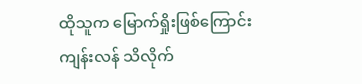ထိုသူက မြောက်ရှိုးဖြစ်ကြောင်း ကျန်းလန် သိလိုက်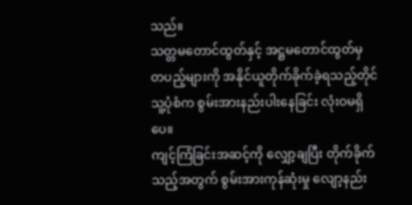သည်။
သတ္တမတောင်ထွတ်နှင့် အဋ္ဌမတောင်ထွတ်မှ တပည့်များကို အနိုင်ယူတိုက်ခိုက်ခဲ့ရသည့်တိုင် သူ့ပုံစံက စွမ်းအားနည်းပါးနေခြင်း လုံးဝမရှိပေ။
ကျင့်ကြံခြင်းအဆင့်ကို လျှော့ချပြီး တိုက်ခိုက်သည့်အတွက် စွမ်းအားကုန်ဆုံးမှု လျော့နည်း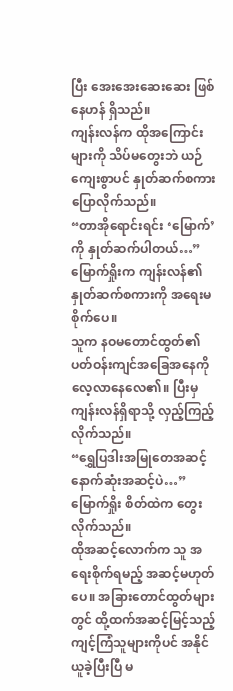ပြီး အေးအေးဆေးဆေး ဖြစ်နေဟန် ရှိသည်။
ကျန်းလန်က ထိုအကြောင်းများကို သိပ်မတွေးဘဲ ယဉ်ကျေးစွာပင် နှုတ်ဆက်စကားပြောလိုက်သည်။
“တာအိုရောင်းရင်း ‘မြောက်’ ကို နှုတ်ဆက်ပါတယ်…”
မြောက်ရှိုးက ကျန်းလန်၏ နှုတ်ဆက်စကားကို အရေးမစိုက်ပေ။
သူက နဝမတောင်ထွတ်၏ ပတ်ဝန်းကျင်အခြေအနေကို လေ့လာနေလေ၏။ ပြီးမှ ကျန်းလန်ရှိရာသို့ လှည့်ကြည့်လိုက်သည်။
“ရွှေပြဒါးအမြုတေအဆင့် နောက်ဆုံးအဆင့်ပဲ…”
မြောက်ရှိုး စိတ်ထဲက တွေးလိုက်သည်။
ထိုအဆင့်လောက်က သူ အရေးစိုက်ရမည့် အဆင့်မဟုတ်ပေ။ အခြားတောင်ထွတ်များတွင် ထို့ထက်အဆင့်မြင့်သည့် ကျင့်ကြံသူများကိုပင် အနိုင်ယူခဲ့ပြီးပြီ မ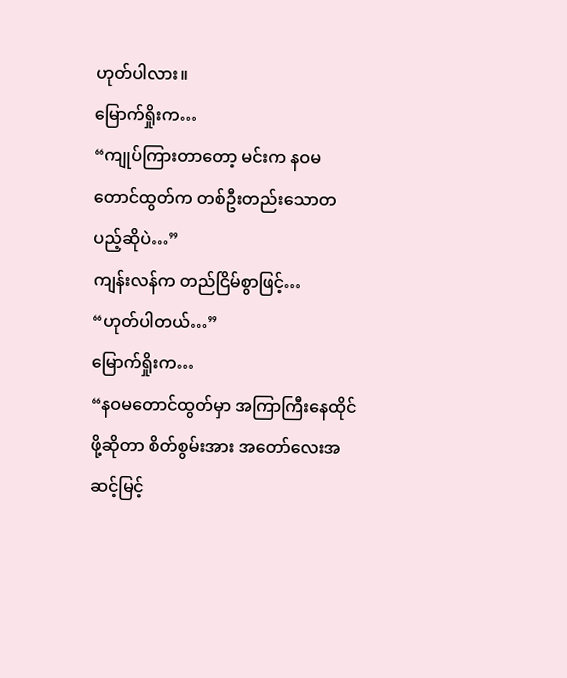ဟုတ်ပါလား။
မြောက်ရှိုးက…
“ကျုပ်ကြားတာတော့ မင်းက နဝမတောင်ထွတ်က တစ်ဦးတည်းသောတပည့်ဆိုပဲ…”
ကျန်းလန်က တည်ငြိမ်စွာဖြင့်…
“ဟုတ်ပါတယ်…”
မြောက်ရှိုးက…
“နဝမတောင်ထွတ်မှာ အကြာကြီးနေထိုင်ဖို့ဆိုတာ စိတ်စွမ်းအား အတော်လေးအဆင့်မြင့်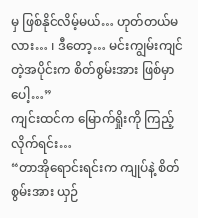မှ ဖြစ်နိုင်လိမ့်မယ်… ဟုတ်တယ်မလား… ၊ ဒီတော့… မင်းကျွမ်းကျင်တဲ့အပိုင်းက စိတ်စွမ်းအား ဖြစ်မှာပေါ့…”
ကျင်းထင်က မြောက်ရှိုးကို ကြည့်လိုက်ရင်း…
“တာအိုရောင်းရင်းက ကျုပ်နဲ့ စိတ်စွမ်းအား ယှဉ်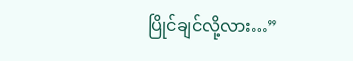ပြိုင်ချင်လို့လား…”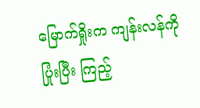မြောက်ရှိုးက ကျန်းလန်ကို ပြုံးပြီး ကြည့်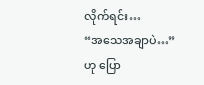လိုက်ရင်း…
“အသေအချာပဲ…”
ဟု ပြော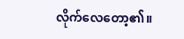လိုက်လေတော့၏။